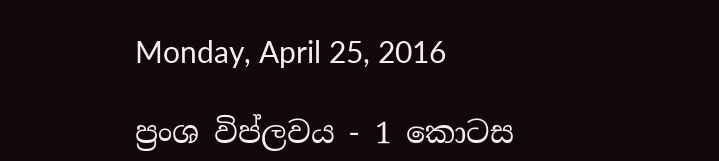Monday, April 25, 2016

ප්‍රංශ විප්ලවය - 1 කොටස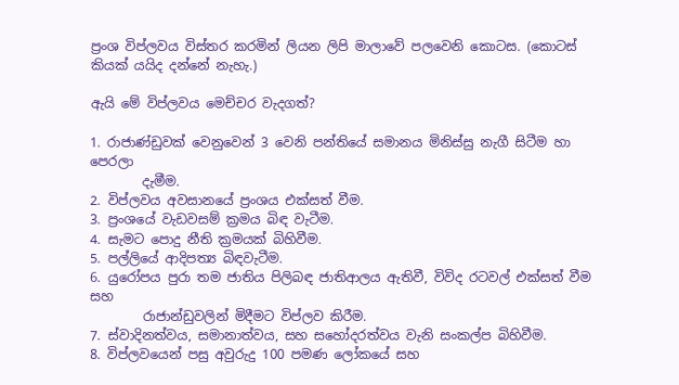ප්‍රංශ විප්ලවය විස්තර කරමින් ලියන ලිපි මාලාවේ පලවෙනි කොටස. (කොටස් කියක් යයිද දන්නේ නැහැ.)

ඇයි මේ විප්ලවය මෙච්චර වැදගත්?

1. රාජාණ්ඩුවක් වෙනුවෙන් 3 වෙනි පන්තියේ සමානය මිනිස්සු නැගී සිටීම හා පෙරලා
        දැමීම.
2. විප්ලවය අවසානයේ ප්‍රංශය එක්සත් වීම.
3. ප්‍රංශයේ වැඩවසම් ක්‍රමය බිඳ වැටීම.
4. සැමට පොදු නීති ක්‍රමයක් බිහිවීම.
5. පල්ලියේ ආදිපත්‍ය බිඳවැටීම.
6. යුරෝපය පුරා තම ජාතිය පිලිබඳ ජාතිආලය ඇතිවී, විවිද රටවල් එක්සත් වීම සහ
        රාජාන්ඩුවලින් මිදීමට විප්ලව කිරීම.
7. ස්වාදිනත්වය, සමානාත්වය, සහ සහෝදරත්වය වැනි සංකල්ප බිහිවීම.
8. විප්ලවයෙන් පසු අවුරුදු 100 පමණ ලෝකයේ සහ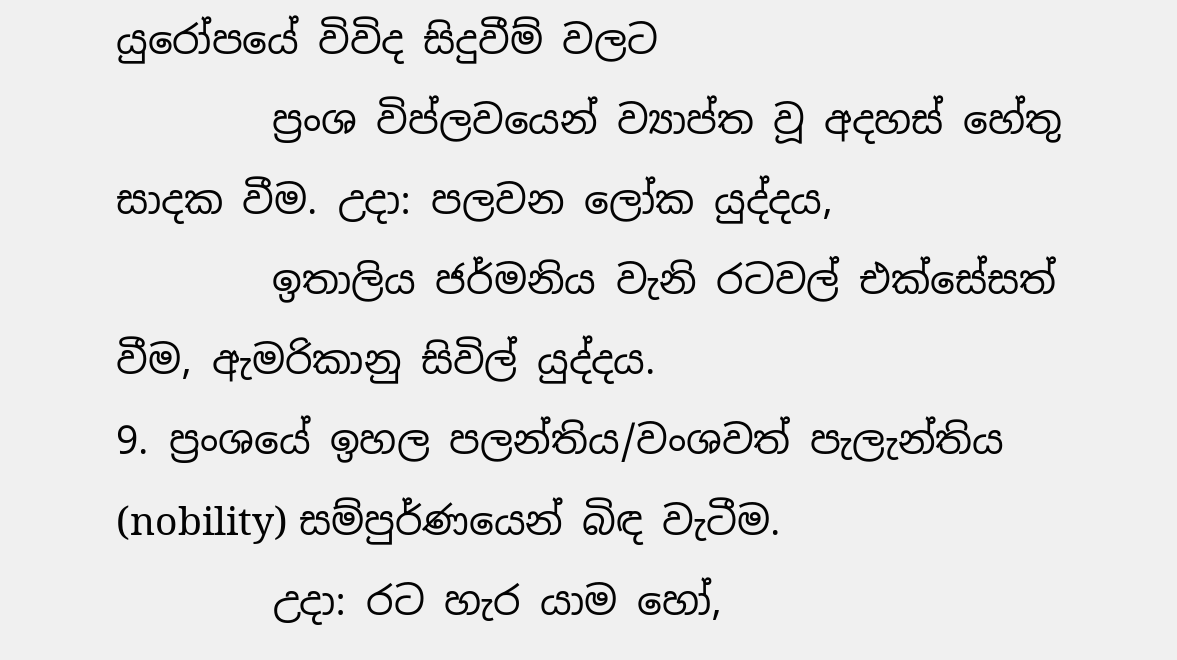යුරෝපයේ විවිද සිදුවීම් වලට
        ප්‍රංශ විප්ලවයෙන් ව්‍යාප්ත වූ අදහස් හේතු සාදක වීම. උදා: පලවන ලෝක යුද්දය,
        ඉතාලිය ජර්මනිය වැනි රටවල් එක්සේසත් වීම, ඇමරිකානු සිවිල් යුද්දය.
9. ප්‍රංශයේ ඉහල පලන්තිය/වංශවත් පැලැන්තිය (nobility) සම්පුර්ණයෙන් බිඳ වැටීම.
        උදා: රට හැර යාම හෝ,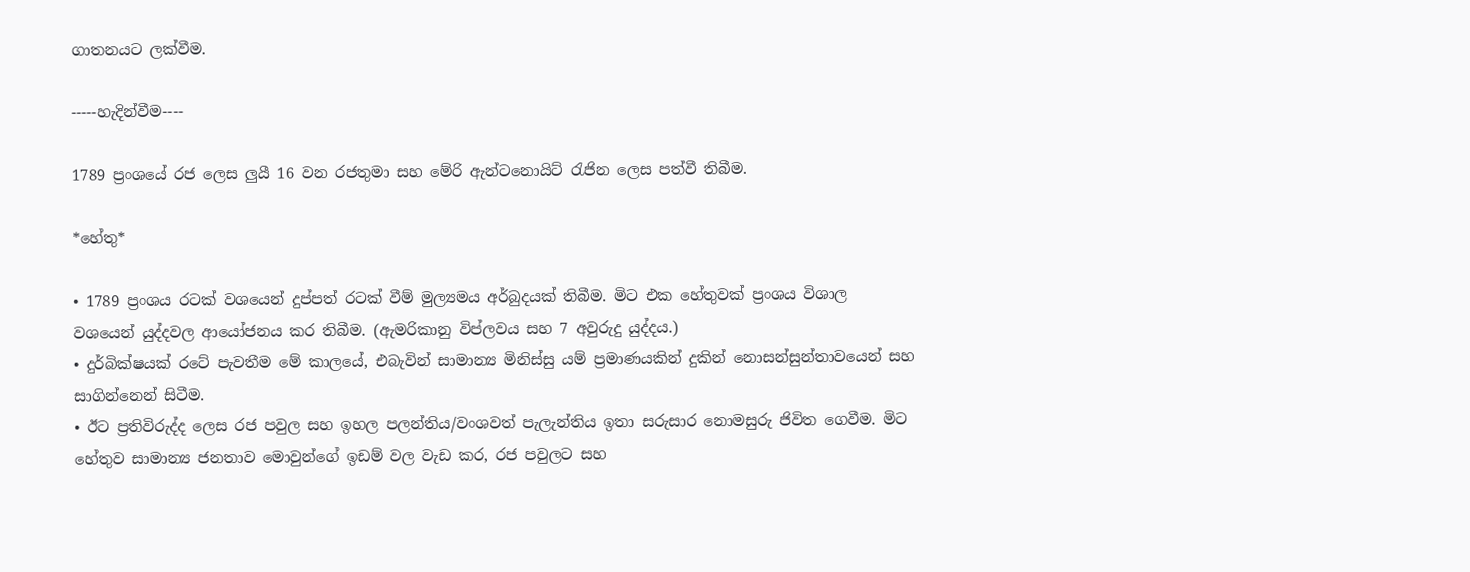ගාතනයට ලක්වීම.

-----හැදින්වීම----

1789 ප්‍රංශයේ රජ ලෙස ලුයී 16 වන රජතුමා සහ මේරි ඇන්ටනොයිට් රැජින ලෙස පත්වී තිබීම.

*හේතු*

• 1789 ප්‍රංශය රටක් වශයෙන් දුප්පත් රටක් වීම් මුල්‍යමය අර්බුදයක් තිබීම. මිට එක හේතුවක් ප්‍රංශය විශාල
වශයෙන් යුද්දවල ආයෝජනය කර තිබීම. (ඇමරිකානු විප්ලවය සහ 7 අවුරුදු යුද්දය.)
• දුර්බික්ෂයක් රටේ පැවතීම මේ කාලයේ, එබැවින් සාමාන්‍ය මිනිස්සු යම් ප්‍රමාණයකින් දුකින් නොසන්සුන්තාවයෙන් සහ සාගින්නෙන් සිටීම.
• ඊට ප්‍රතිවිරුද්ද ලෙස රජ පවුල සහ ඉහල පලන්තිය/වංශවත් පැලැන්තිය ඉතා සරුසාර නොමසුරු ජිවිත ගෙවීම. මිට හේතුව සාමාන්‍ය ජනතාව මොවුන්ගේ ඉඩම් වල වැඩ කර, රජ පවුලට සහ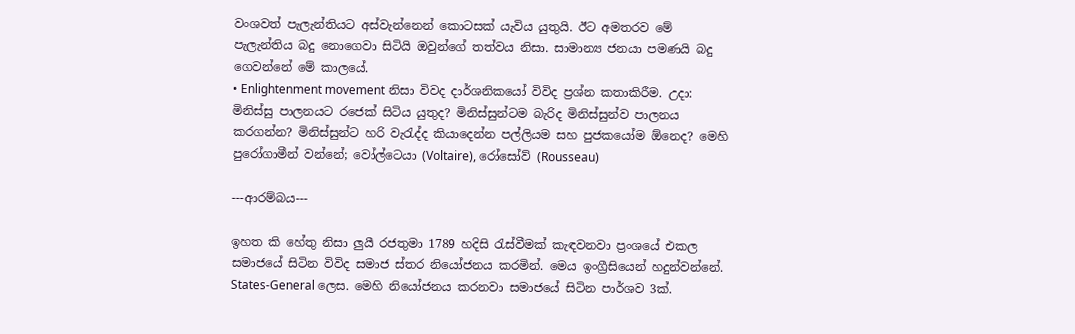වංශවත් පැලැන්තියට අස්වැන්නෙන් කොටසක් යැවිය යුතුයි. ඊට අමතරව මේ පැලැන්තිය බදු නොගෙවා සිටියි ඔවුන්ගේ තත්වය නිසා. සාමාන්‍ය ජනයා පමණයි බදු ගෙවන්නේ මේ කාලයේ.
• Enlightenment movement නිසා විවද දාර්ශනිකයෝ විවිද ප්‍රශ්න කතාකිරීම. උදා: මිනිස්සු පාලනයට රජෙක් සිටිය යුතුද? මිනිස්සුන්ටම බැරිද මිනිස්සුන්ව පාලනය කරගන්න? මිනිස්සුන්ට හරි වැරැද්ද කියාදෙන්න පල්ලියම සහ පුජකයෝම ඕනෙද? මෙහි පුරෝගාමීන් වන්නේ; වෝල්ටෙයා (Voltaire), රෝසෝව් (Rousseau)

---ආරම්බය---

ඉහත කි හේතු නිසා ලුයී රජතුමා 1789 හදිසි රැස්වීමක් කැඳවනවා ප්‍රංශයේ එකල සමාජයේ සිටින විවිද සමාජ ස්තර නියෝජනය කරමින්. මෙය ඉංග්‍රීසියෙන් හදුන්වන්නේ. States-General ලෙස. මෙහි නියෝජනය කරනවා සමාජයේ සිටින පාර්ශව 3ක්.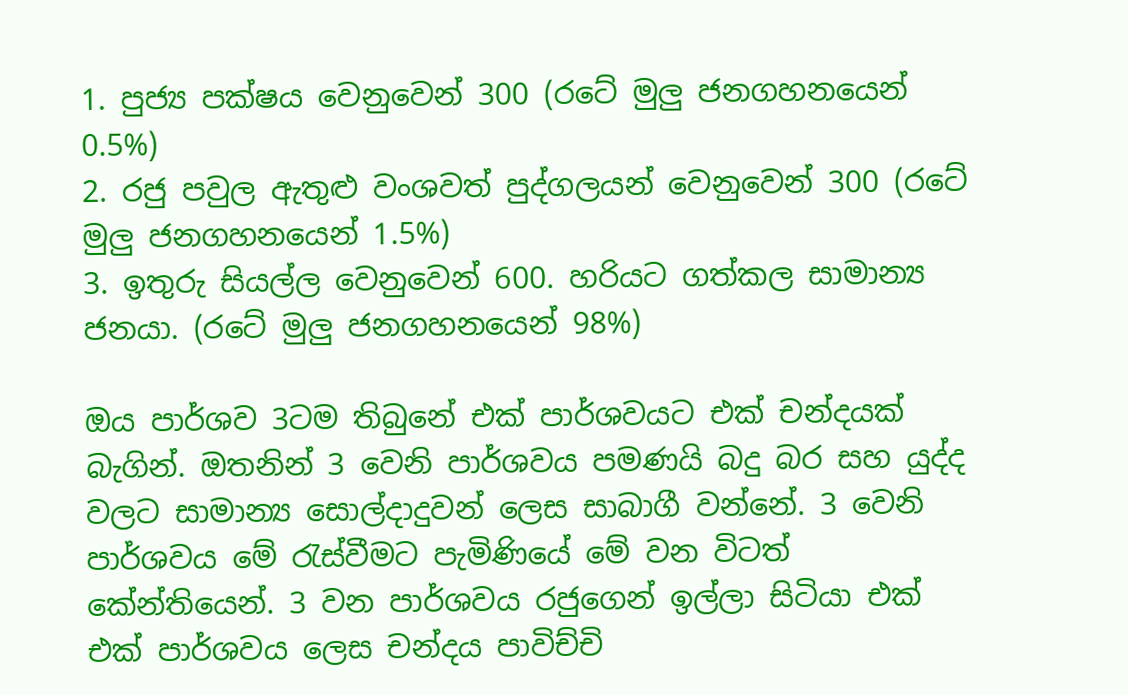1. පුජ්‍ය පක්ෂය වෙනුවෙන් 300 (රටේ මුලු ජනගහනයෙන් 0.5%)
2. රජු පවුල ඇතුළු වංශවත් පුද්ගලයන් වෙනුවෙන් 300 (රටේ මුලු ජනගහනයෙන් 1.5%)
3. ඉතුරු සියල්ල වෙනුවෙන් 600. හරියට ගත්කල සාමාන්‍ය ජනයා. (රටේ මුලු ජනගහනයෙන් 98%)

ඔය පාර්ශව 3ටම තිබුනේ එක් පාර්ශවයට එක් චන්දයක් බැගින්. ඔතනින් 3 වෙනි පාර්ශවය පමණයි බදු බර සහ යුද්ද වලට සාමාන්‍ය සොල්දාදුවන් ලෙස සාබාගී වන්නේ. 3 වෙනි පාර්ශවය මේ රැස්වීමට පැමිණියේ මේ වන විටත් කේන්තියෙන්. 3 වන පාර්ශවය රජුගෙන් ඉල්ලා සිටියා එක් එක් පාර්ශවය ලෙස චන්දය පාවිච්චි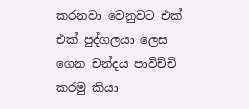කරනවා වෙනුවට එක් එක් පුද්ගලයා ලෙස ගෙන චන්දය පාවිච්චි කරමු කියා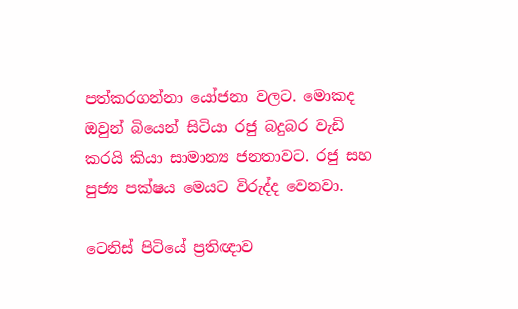පත්කරගන්නා යෝජනා වලට. මොකද ඔවුන් බියෙන් සිටියා රජු බදුබර වැඩි කරයි කියා සාමාන්‍ය ජනතාවට. රජු සහ පුජ්‍ය පක්ෂය මෙයට විරුද්ද වෙනවා.

ටෙනිස් පිටියේ ප්‍රතිඥාව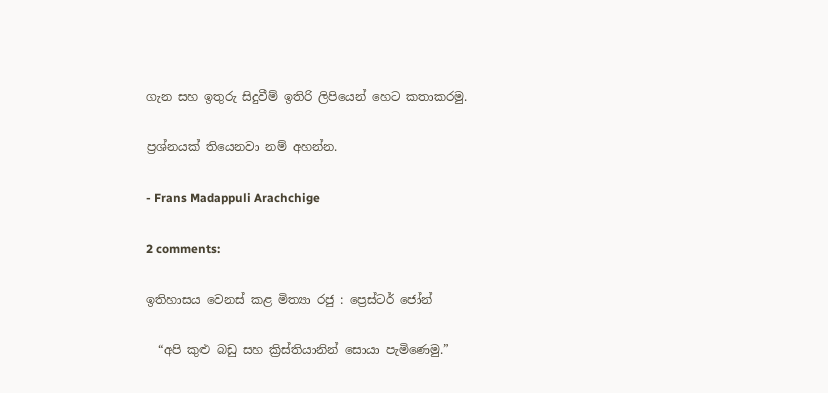ගැන සහ ඉතුරු සිදුවීම් ඉතිරි ලිපියෙන් හෙට කතාකරමු.

ප්‍රශ්නයක් තියෙනවා නම් අහන්න.

- Frans Madappuli Arachchige

2 comments:

ඉතිහාසය වෙනස් කළ මිත්‍යා රජු : ප්‍රෙස්ටර් ජෝන්

  “අපි කුළු බඩු සහ ක්‍රිස්තියානින් සොයා පැමිණෙමු.”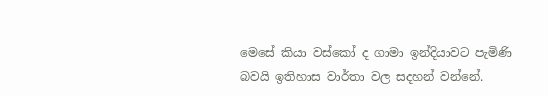මෙසේ කියා වස්කෝ ද ගාමා ඉන්දියාවට පැමිණි බවයි ඉතිහාස වාර්තා වල සදහන් වන්නේ.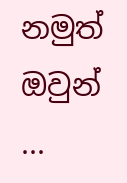නමුත් ඔවුන් ...